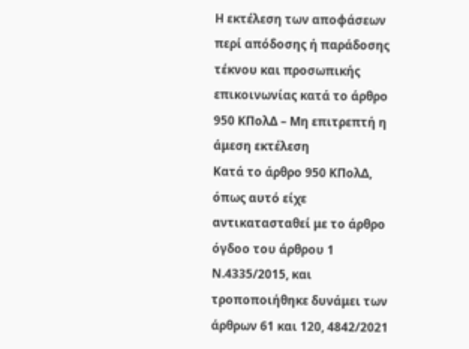Η εκτέλεση των αποφάσεων περί απόδοσης ή παράδοσης τέκνου και προσωπικής επικοινωνίας κατά το άρθρο 950 ΚΠολΔ – Μη επιτρεπτή η άμεση εκτέλεση
Κατά το άρθρο 950 ΚΠολΔ, όπως αυτό είχε αντικατασταθεί με το άρθρο όγδοο του άρθρου 1 Ν.4335/2015, και τροποποιήθηκε δυνάμει των άρθρων 61 και 120, 4842/2021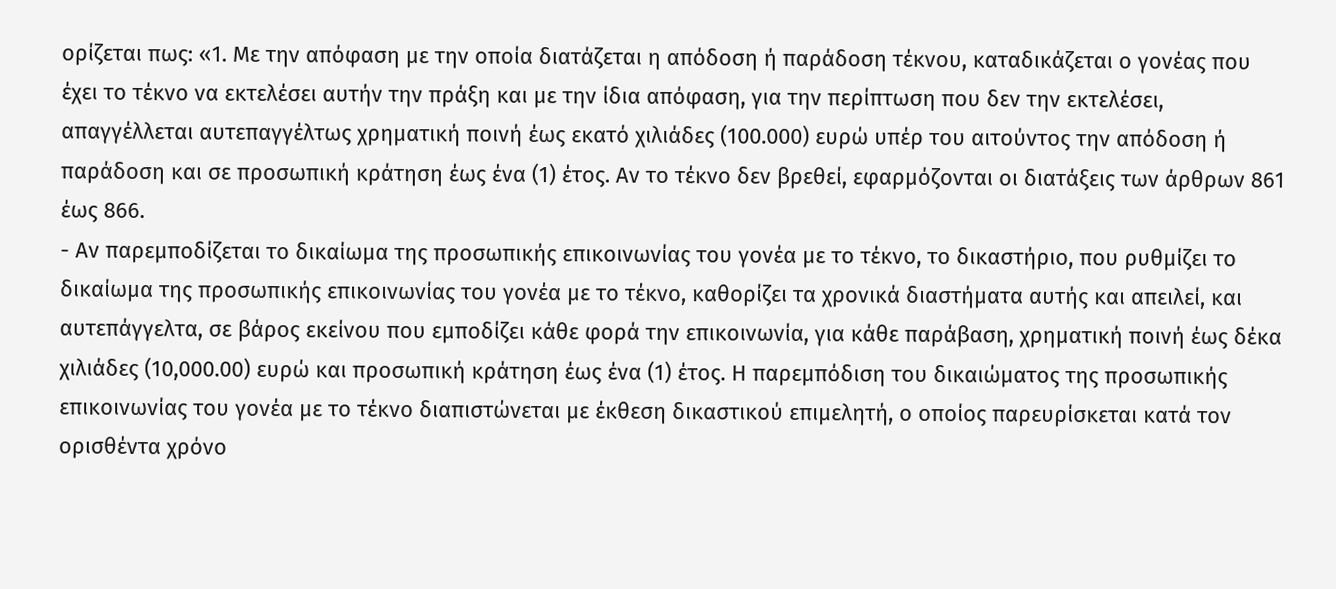ορίζεται πως: «1. Με την απόφαση με την οποία διατάζεται η απόδοση ή παράδοση τέκνου, καταδικάζεται ο γονέας που έχει το τέκνο να εκτελέσει αυτήν την πράξη και με την ίδια απόφαση, για την περίπτωση που δεν την εκτελέσει, απαγγέλλεται αυτεπαγγέλτως χρηματική ποινή έως εκατό χιλιάδες (100.000) ευρώ υπέρ του αιτούντος την απόδοση ή παράδοση και σε προσωπική κράτηση έως ένα (1) έτος. Αν το τέκνο δεν βρεθεί, εφαρμόζονται οι διατάξεις των άρθρων 861 έως 866.
- Αν παρεμποδίζεται το δικαίωμα της προσωπικής επικοινωνίας του γονέα με το τέκνο, το δικαστήριο, που ρυθμίζει το δικαίωμα της προσωπικής επικοινωνίας του γονέα με το τέκνο, καθορίζει τα χρονικά διαστήματα αυτής και απειλεί, και αυτεπάγγελτα, σε βάρος εκείνου που εμποδίζει κάθε φορά την επικοινωνία, για κάθε παράβαση, χρηματική ποινή έως δέκα χιλιάδες (10,000.00) ευρώ και προσωπική κράτηση έως ένα (1) έτος. Η παρεμπόδιση του δικαιώματος της προσωπικής επικοινωνίας του γονέα με το τέκνο διαπιστώνεται με έκθεση δικαστικού επιμελητή, ο οποίος παρευρίσκεται κατά τον ορισθέντα χρόνο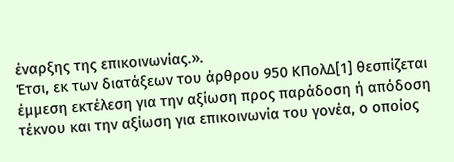έναρξης της επικοινωνίας.».
Έτσι, εκ των διατάξεων του άρθρου 950 ΚΠολΔ[1] θεσπίζεται έμμεση εκτέλεση για την αξίωση προς παράδοση ή απόδοση τέκνου και την αξίωση για επικοινωνία του γονέα, ο οποίος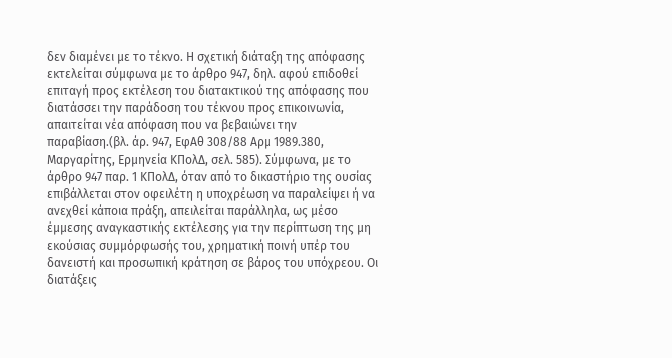δεν διαμένει με το τέκνο. Η σχετική διάταξη της απόφασης εκτελείται σύμφωνα με το άρθρο 947, δηλ. αφού επιδοθεί επιταγή προς εκτέλεση του διατακτικού της απόφασης που διατάσσει την παράδοση του τέκνου προς επικοινωνία, απαιτείται νέα απόφαση που να βεβαιώνει την παραβίαση.(βλ. άρ. 947, ΕφΑθ 308/88 Αρμ 1989.380, Μαργαρίτης, Ερμηνεία ΚΠολΔ, σελ. 585). Σύμφωνα, με το άρθρο 947 παρ. 1 ΚΠολΔ, όταν από το δικαστήριο της ουσίας επιβάλλεται στον οφειλέτη η υποχρέωση να παραλείψει ή να ανεχθεί κάποια πράξη, απειλείται παράλληλα, ως μέσο έμμεσης αναγκαστικής εκτέλεσης για την περίπτωση της μη εκούσιας συμμόρφωσής του, χρηματική ποινή υπέρ του δανειστή και προσωπική κράτηση σε βάρος του υπόχρεου. Οι διατάξεις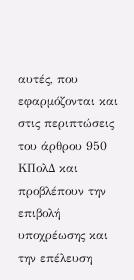αυτές, που εφαρμόζονται και στις περιπτώσεις του άρθρου 950 ΚΠολΔ και προβλέπουν την επιβολή υποχρέωσης και την επέλευση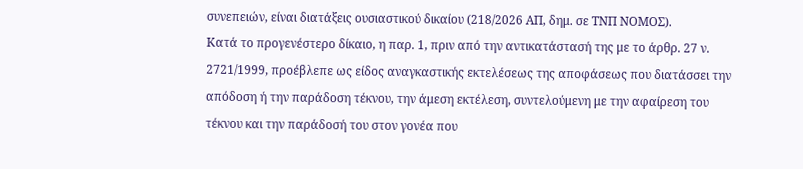συνεπειών, είναι διατάξεις ουσιαστικού δικαίου (218/2026 ΑΠ, δημ. σε ΤΝΠ ΝΟΜΟΣ).
Κατά το προγενέστερο δίκαιο, η παρ. 1, πριν από την αντικατάστασή της με το άρθρ. 27 ν. 2721/1999, προέβλεπε ως είδος αναγκαστικής εκτελέσεως της αποφάσεως που διατάσσει την απόδοση ή την παράδοση τέκνου, την άμεση εκτέλεση, συντελούμενη με την αφαίρεση του τέκνου και την παράδοσή του στον γονέα που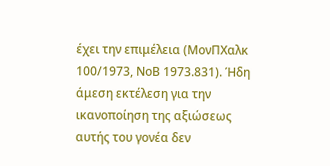έχει την επιμέλεια (ΜονΠΧαλκ 100/1973, ΝοΒ 1973.831). Ήδη άμεση εκτέλεση για την ικανοποίηση της αξιώσεως αυτής του γονέα δεν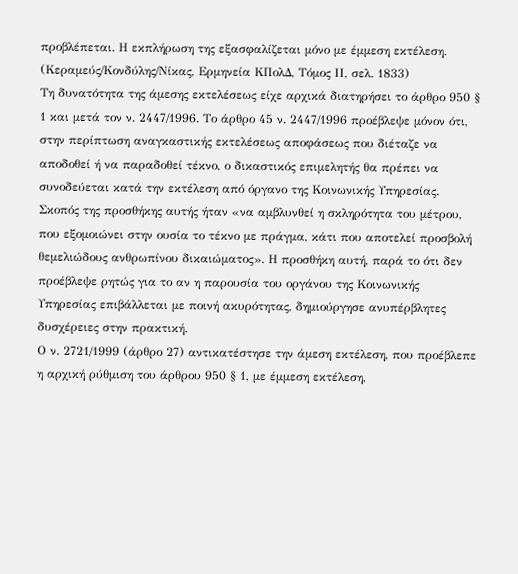προβλέπεται. Η εκπλήρωση της εξασφαλίζεται μόνο με έμμεση εκτέλεση. (Κεραμεύς/Κονδύλης/Νίκας, Ερμηνεία ΚΠολΔ, Τόμος ΙΙ, σελ. 1833)
Τη δυνατότητα της άμεσης εκτελέσεως είχε αρχικά διατηρήσει το άρθρο 950 § 1 και μετά τον ν. 2447/1996. Το άρθρο 45 ν. 2447/1996 προέβλεψε μόνον ότι, στην περίπτωση αναγκαστικής εκτελέσεως αποφάσεως που διέταζε να αποδοθεί ή να παραδοθεί τέκνο, ο δικαστικός επιμελητής θα πρέπει να συνοδεύεται κατά την εκτέλεση από όργανο της Κοινωνικής Υπηρεσίας. Σκοπός της προσθήκης αυτής ήταν «να αμβλυνθεί η σκληρότητα του μέτρου, που εξομοιώνει στην ουσία το τέκνο με πράγμα, κάτι που αποτελεί προσβολή θεμελιώδους ανθρωπίνου δικαιώματος». Η προσθήκη αυτή, παρά το ότι δεν προέβλεψε ρητώς για το αν η παρουσία του οργάνου της Κοινωνικής Υπηρεσίας επιβάλλεται με ποινή ακυρότητας, δημιούργησε ανυπέρβλητες δυσχέρειες στην πρακτική.
Ο ν. 2721/1999 (άρθρο 27) αντικατέστησε την άμεση εκτέλεση, που προέβλεπε η αρχική ρύθμιση του άρθρου 950 § 1, με έμμεση εκτέλεση,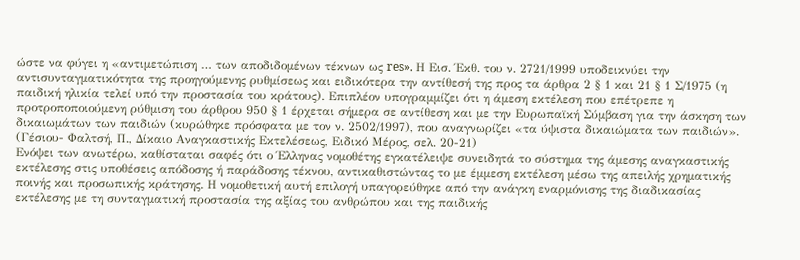ώστε να φύγει η «αντιμετώπιση … των αποδιδομένων τέκνων ως res». Η Εισ. Έκθ. του ν. 2721/1999 υποδεικνύει την αντισυνταγματικότητα της προηγούμενης ρυθμίσεως και ειδικότερα την αντίθεσή της προς τα άρθρα 2 § 1 και 21 § 1 Σ/1975 (η παιδική ηλικία τελεί υπό την προστασία του κράτους). Επιπλέον υπογραμμίζει ότι η άμεση εκτέλεση που επέτρεπε η προτροποποιούμενη ρύθμιση του άρθρου 950 § 1 έρχεται σήμερα σε αντίθεση και με την Ευρωπαϊκή Σύμβαση για την άσκηση των δικαιωμάτων των παιδιών (κυρώθηκε πρόσφατα με τον ν. 2502/1997), που αναγνωρίζει «τα ύψιστα δικαιώματα των παιδιών». (Γέσιου- Φαλτσή, Π., Δίκαιο Αναγκαστικής Εκτελέσεως, Ειδικό Μέρος, σελ. 20-21)
Ενόψει των ανωτέρω, καθίσταται σαφές ότι ο Έλληνας νομοθέτης εγκατέλειψε συνειδητά το σύστημα της άμεσης αναγκαστικής εκτέλεσης στις υποθέσεις απόδοσης ή παράδοσης τέκνου, αντικαθιστώντας το με έμμεση εκτέλεση μέσω της απειλής χρηματικής ποινής και προσωπικής κράτησης. Η νομοθετική αυτή επιλογή υπαγορεύθηκε από την ανάγκη εναρμόνισης της διαδικασίας εκτέλεσης με τη συνταγματική προστασία της αξίας του ανθρώπου και της παιδικής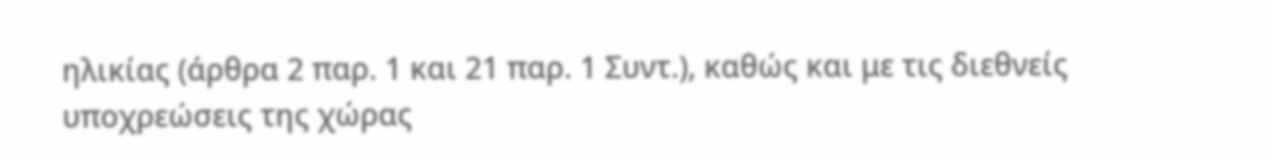ηλικίας (άρθρα 2 παρ. 1 και 21 παρ. 1 Συντ.), καθώς και με τις διεθνείς υποχρεώσεις της χώρας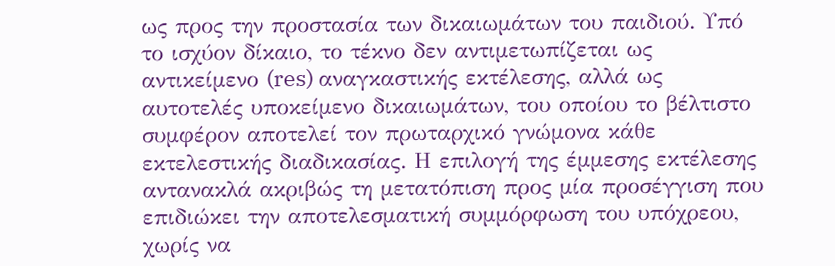ως προς την προστασία των δικαιωμάτων του παιδιού. Υπό το ισχύον δίκαιο, το τέκνο δεν αντιμετωπίζεται ως αντικείμενο (res) αναγκαστικής εκτέλεσης, αλλά ως αυτοτελές υποκείμενο δικαιωμάτων, του οποίου το βέλτιστο συμφέρον αποτελεί τον πρωταρχικό γνώμονα κάθε εκτελεστικής διαδικασίας. Η επιλογή της έμμεσης εκτέλεσης αντανακλά ακριβώς τη μετατόπιση προς μία προσέγγιση που επιδιώκει την αποτελεσματική συμμόρφωση του υπόχρεου, χωρίς να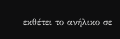εκθέτει το ανήλικο σε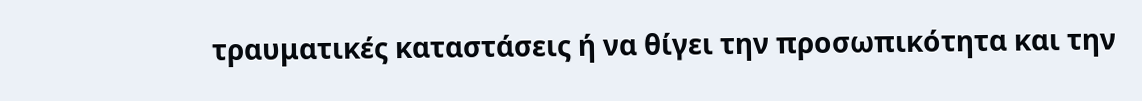τραυματικές καταστάσεις ή να θίγει την προσωπικότητα και την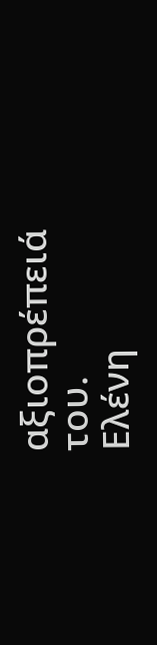αξιοπρέπειά του.
Ελένη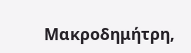Μακροδημήτρη,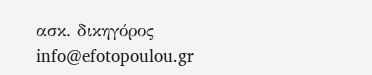ασκ. δικηγόρος
info@efotopoulou.gr